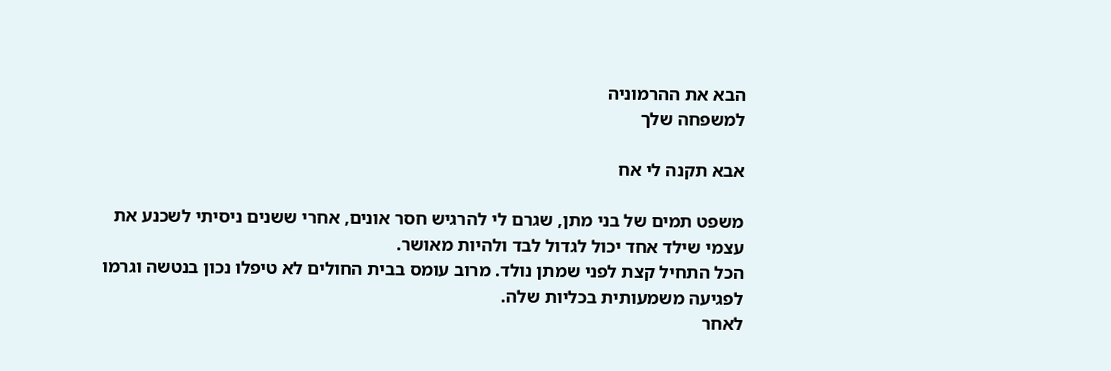הבא את ההרמוניה
למשפחה שלך

אבא תקנה לי אח

משפט תמים של בני מתן, שגרם לי להרגיש חסר אונים, אחרי ששנים ניסיתי לשכנע את עצמי שילד אחד יכול לגדול לבד ולהיות מאושר.
הכל התחיל קצת לפני שמתן נולד. מרוב עומס בבית החולים לא טיפלו נכון בנטשה וגרמו לפגיעה משמעותית בכליות שלה.
לאחר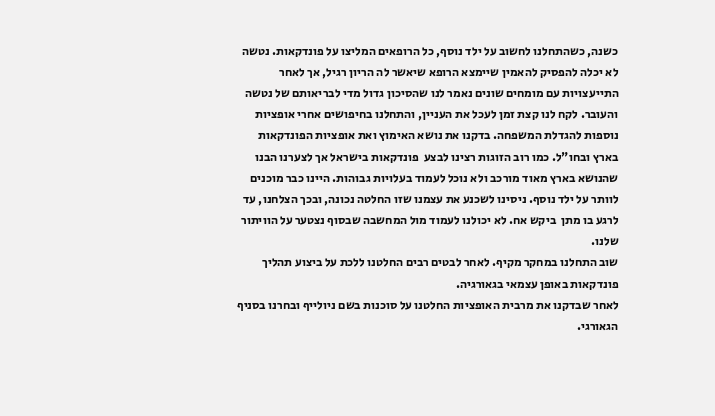כשנה, כשהתחלנו לחשוב על ילד נוסף, כל הרופאים המליצו על פונדקאות. נטשה לא יכלה להפסיק להאמין שיימצא הרופא שיאשר לה הריון רגיל, אך לאחר התייעצויות עם מומחים שונים נאמר לנו שהסיכון גדול מדי לבריאותם של נטשה והעובר. לקח לנו קצת זמן לעכל את העניין, והתחלנו בחיפושים אחרי אופציות נוספות להגדלת המשפחה. בדקנו את נושא האימוץ ואת אופציות הפונדקאות בארץ ובחו"ל. כמו רוב הזוגות רצינו לבצע  פונדקאות בישראל אך לצערנו הבנו שהנושא בארץ מאוד מורכב ולא נוכל לעמוד בעלויות גבוהות. היינו כבר מוכנים לוותר על ילד נוסף. ניסינו לשכנע את עצמנו שזו החלטה נכונה, ובכך הצלחנו, עד לרגע בו מתן  ביקש אח. לא יכולנו לעמוד מול המחשבה שבסוף נצטער על הוויתור שלנו.
שוב התחלנו במחקר מקיף. לאחר לבטים רבים החלטנו ללכת על ביצוע תהליך פונדקאות באופן עצמאי בגאורגיה.
לאחר שבדקנו את מרבית האופציות החלטנו על סוכנות בשם ניולייף ובחרנו בסניף הגאורגי.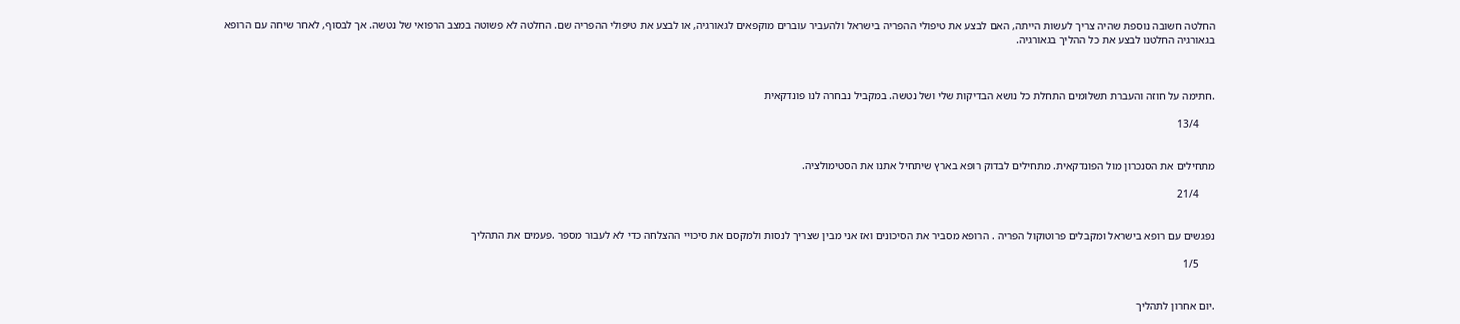החלטה חשובה נוספת שהיה צריך לעשות הייתה, האם לבצע את טיפולי ההפריה בישראל ולהעביר עוברים מוקפאים לגאורגיה, או לבצע את טיפולי ההפריה שם. החלטה לא פשוטה במצב הרפואי של נטשה. אך לבסוף, לאחר שיחה עם הרופא בגאורגיה החלטנו לבצע את כל ההליך בגאורגיה.



.חתימה על חוזה והעברת תשלומים התחלת כל נושא הבדיקות שלי ושל נטשה. במקביל נבחרה לנו פונדקאית

      13/4


מתחילים את הסנכרון מול הפונדקאית. מתחילים לבדוק רופא בארץ שיתחיל אתנו את הסטימולציה.

      21/4


נפגשים עם רופא בישראל ומקבלים פרוטוקול הפריה . הרופא מסביר את הסיכונים ואז אני מבין שצריך לנסות ולמקסם את סיכויי ההצלחה כדי לא לעבור מספר .פעמים את התהליך

      1/5


.יום אחרון לתהליך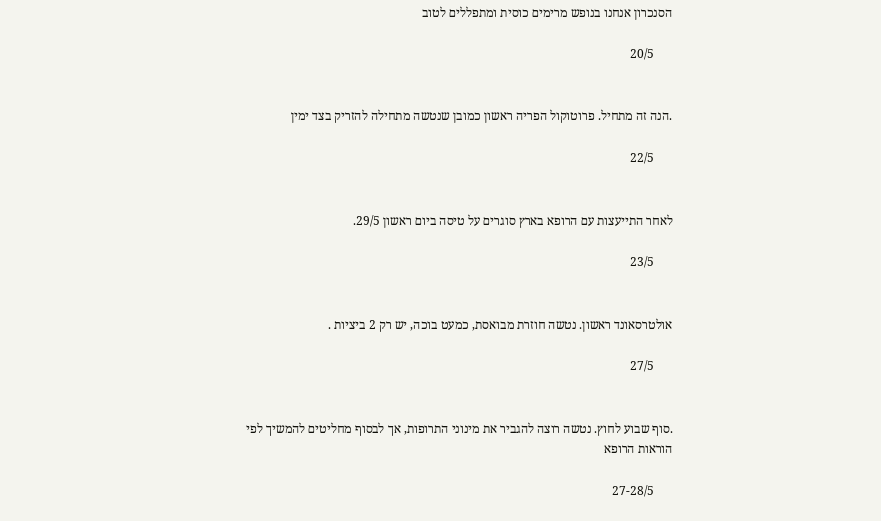הסנכרון אנחנו בנופש מרימים כוסית ומתפללים לטוב

      20/5


.הנה זה מתחיל. פרוטוקול הפריה ראשון כמובן שנטשה מתחילה להזריק בצד ימין

      22/5


לאחר התייעצות עם הרופא בארץ סוגרים על טיסה ביום ראשון 29/5.

      23/5


אולטרסאונד ראשון. נטשה חוזרת מבואסת, כמעט בוכה, יש רק 2 ביציות .

      27/5


.סוף שבוע לחוץ. נטשה רוצה להגביר את מינוני התרופות, אך לבסוף מחליטים להמשיך לפי הוראות הרופא

      27-28/5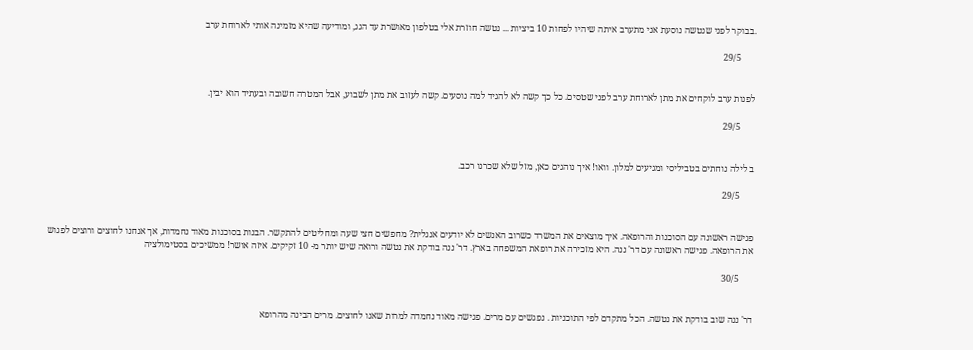.בבוקר לפני שנטשה נוסעת אני מתערב איתה שיהיו לפחות 10 ביציות ... נטשה חוזרת אלי בטלפון מאושרת עד הגג, ומודיעה שהיא מזמינה אותי לארוחת ערב

      29/5


לפנות ערב לוקחים את מתן לארוחת ערב לפני שטסים. כל כך קשה לא להגיד למה נוסעים. קשה לעזוב את מתן לשבוע, אבל המטרה חשובה ובעתיד הוא יבין.

      29/5


ב לילה נוחתים בטביליסי ומגיעים למלון. וואו! איך נוהגים כאן, מזל שלא שכרנו רכב.

      29/5


פגישה ראשונה עם הסוכנות והרופאה. איך מוצאים את המשרד כשרוב האנשים לא יודעים אנגלית? מחפשים חצי שעה ומחליטים להתקשר. הבנות בסוכנות מאוד נחמדות, אך אנחנו לחוצים ורוצים לפגוש את הרופאה. פגישה ראשונה עם דר' ננה. היא מזכירה את רופאת המשפחה בארץ. דר' ננה בודקת את נטשה ורואה שיש יותר מ- 10 זקיקים. איזה אושר! ממשיכים בסטימולציה

      30/5


דר' ננה שוב בודקת את נטשה. הכל מתקדם לפי התוכניות . נפגשים עם מרים. פגישה מאוד נחמדה למרות שאנו לחוצים. מרים הבינה מהרופא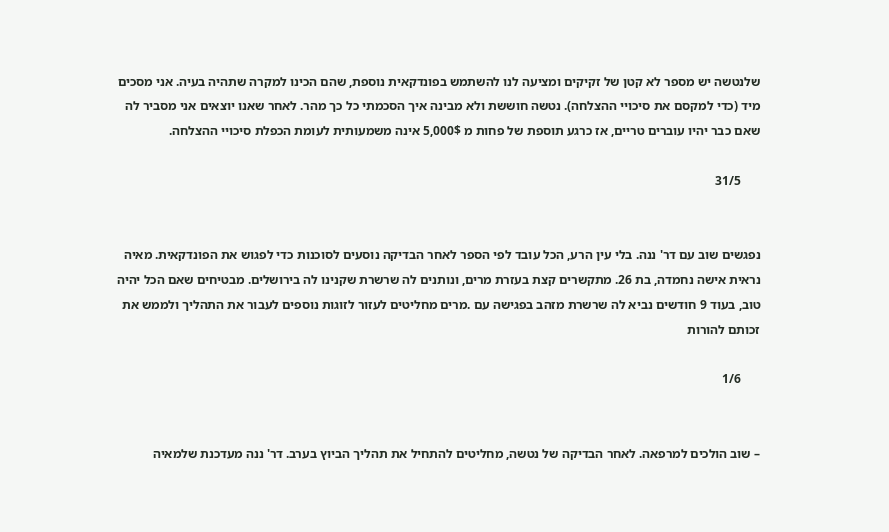שלנטשה יש מספר לא קטן של זקיקים ומציעה לנו להשתמש בפונדקאית נוספת, שהם הכינו למקרה שתהיה בעיה. אני מסכים מיד (כדי למקסם את סיכויי ההצלחה). נטשה חוששת ולא מבינה איך הסכמתי כל כך מהר. לאחר שאנו יוצאים אני מסביר לה שאם כבר יהיו עוברים טריים, אז כרגע תוספת של פחות מ 5,000$ אינה משמעותית לעומת הכפלת סיכויי ההצלחה.

      31/5


נפגשים שוב עם דר' ננה. בלי עין הרע, הכל עובד לפי הספר לאחר הבדיקה נוסעים לסוכנות כדי לפגוש את הפונדקאית. מאיה נראית אישה נחמדה, בת 26. מתקשרים קצת בעזרת מרים, ונותנים לה שרשרת שקנינו לה בירושלים. מבטיחים שאם הכל יהיה טוב, בעוד 9 חודשים נביא לה שרשרת מזהב בפגישה עם .מרים מחליטים לעזור לזוגות נוספים לעבור את התהליך ולממש את זכותם להורות

      1/6


– שוב הולכים למרפאה. לאחר הבדיקה של נטשה, מחליטים להתחיל את תהליך הביוץ בערב. דר' ננה מעדכנת שלמאיה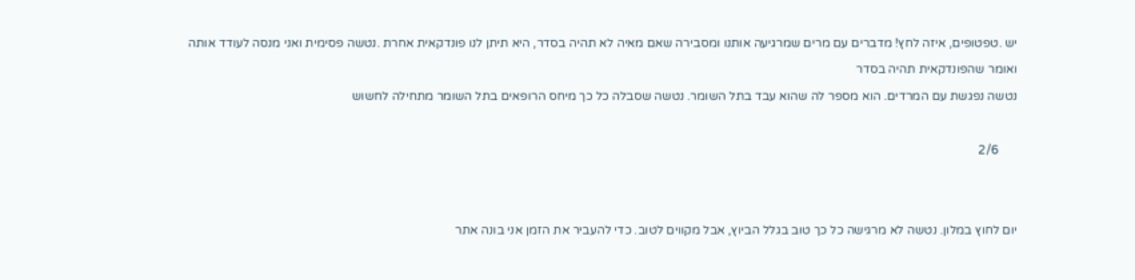יש .טפטופים, איזה לחץ! מדברים עם מרים שמרגיעה אותנו ומסבירה שאם מאיה לא תהיה בסדר, היא תיתן לנו פונדקאית אחרת .נטשה פסימית ואני מנסה לעודד אותה ואומר שהפונדקאית תהיה בסדר
נטשה נפגשת עם המרדים. הוא מספר לה שהוא עבד בתל השומר. נטשה שסבלה כל כך מיחס הרופאים בתל השומר מתחילה לחשוש

      2/6


יום לחוץ במלון. נטשה לא מרגישה כל כך טוב בגלל הביוץ, אבל מקווים לטוב. כדי להעביר את הזמן אני בונה אתר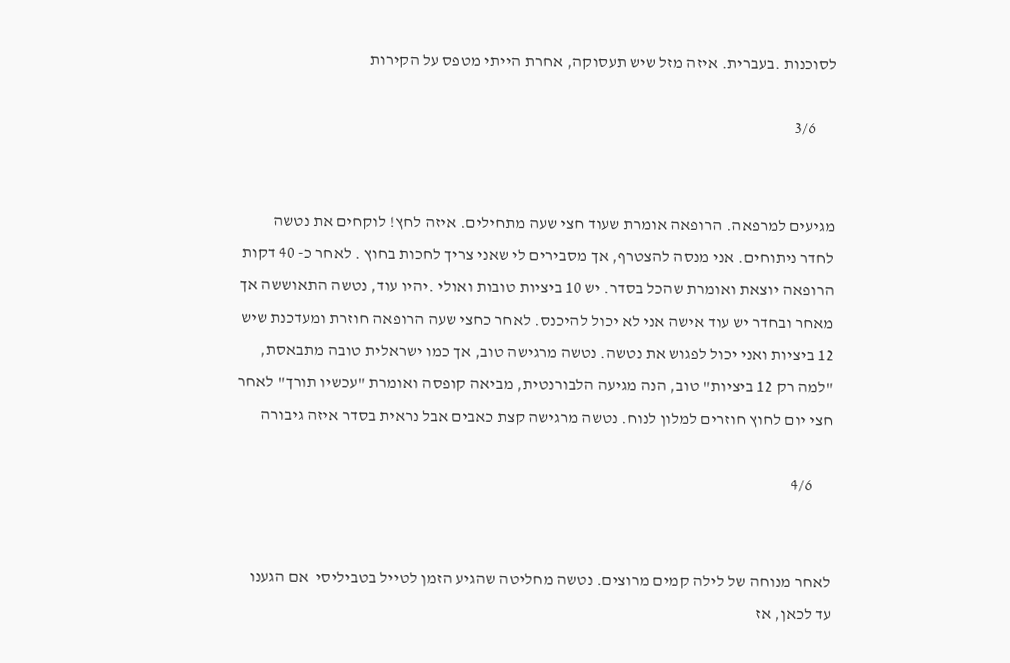לסוכנות .בעברית. איזה מזל שיש תעסוקה, אחרת הייתי מטפס על הקירות

      3/6


מגיעים למרפאה. הרופאה אומרת שעוד חצי שעה מתחילים. איזה לחץ! לוקחים את נטשה לחדר ניתוחים. אני מנסה להצטרף, אך מסבירים לי שאני צריך לחכות בחוץ . לאחר כ- 40 דקות הרופאה יוצאת ואומרת שהכל בסדר. יש 10 ביציות טובות ואולי .יהיו עוד, נטשה התאוששה אך מאחר ובחדר יש עוד אישה אני לא יכול להיכנס. לאחר כחצי שעה הרופאה חוזרת ומעדכנת שיש 12 ביציות ואני יכול לפגוש את נטשה. נטשה מרגישה טוב, אך כמו ישראלית טובה מתבאסת, "למה רק 12 ביציות" טוב, הנה מגיעה הלבורנטית, מביאה קופסה ואומרת "עכשיו תורך" לאחר חצי יום לחוץ חוזרים למלון לנוח. נטשה מרגישה קצת כאבים אבל נראית בסדר איזה גיבורה

      4/6


לאחר מנוחה של לילה קמים מרוצים. נטשה מחליטה שהגיע הזמן לטייל בטביליסי  אם הגענו עד לכאן, אז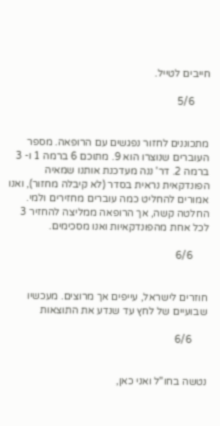חייבים לטייל.

      5/6


מתכוננים לחזור נפגשים עם הרופאה. מספר העוברים שנוצרו הוא 9. מתוכם 6 ברמה 1 ו- 3 ברמה 2. דר' ננה מעדכנת אותנו שמאיה הפונדקאית נראית בסדר (לא קיבלה מחזור), ואנו אמורים להחליט כמה עוברים מחזירים ולמי. החלטה קשה, אך הרופאה ממליצה להחזיר 3 לכל אחת מהפונדקאיות ואנו מסכימים.

      6/6


חוזרים לישראל, עייפים אך מרוצים. מעכשיו שבועיים של לחץ עד שנדע את התוצאות

      6/6


נטשה בחו"ל ואני כאן,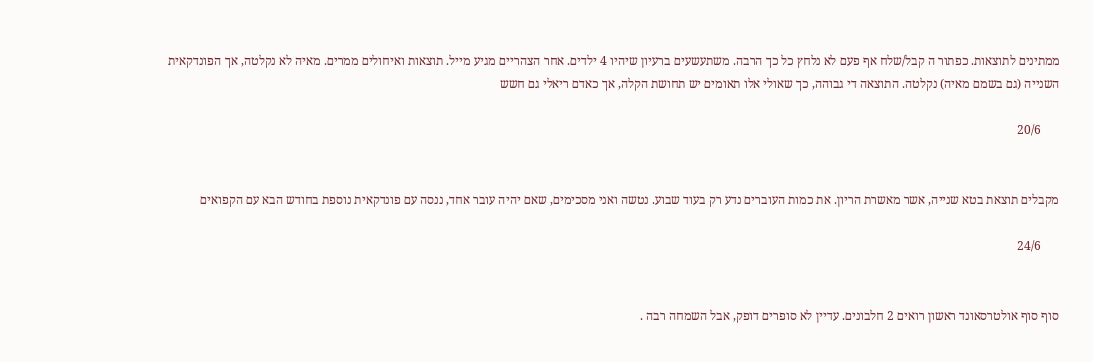ממתינים לתוצאות. כפתור ה קבל/שלח אף פעם לא נלחץ כל כך הרבה. משתעשעים ברעיון שיהיו 4 ילדים. אחר הצהריים מגיע מייל. תוצאות ואיחולים ממרים. מאיה לא נקלטה, אך הפונדקאית השנייה (גם בשמם מאיה) נקלטה. התוצאה די גבוהה, כך שאולי אלו תאומים יש תחושת הקלה, אך כאדם ריאלי גם חשש

      20/6


מקבלים תוצאת בטא שנייה, אשר מאשרת הריון. את כמות העוברים נדע רק בעוד שבוע. נטשה ואני מסכימים, שאם יהיה עובר אחד, ננסה עם פונדקאית נוספת בחודש הבא עם הקפואים

      24/6


סוף סוף אולטרסאונד ראשון רואים 2 חלבונים. עדיין לא סופרים דופק, אבל השמחה רבה .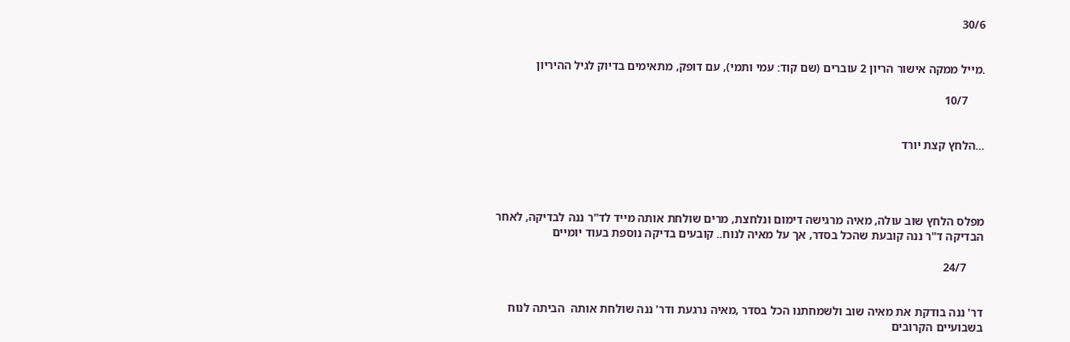30/6


.מייל ממקה אישור הריון 2 עוברים (שם קוד: עמי ותמי), עם דופק, מתאימים בדיוק לגיל ההיריון

      10/7


...הלחץ קצת יורד




מפלס הלחץ שוב עולה, מאיה מרגישה דימום ונלחצת, מרים שולחת אותה מייד לד"ר ננה לבדיקה, לאחר הבדיקה ד"ר ננה קובעת שהכל בסדר, אך על מאיה לנוח.. קובעים בדיקה נוספת בעוד יומיים

      24/7


דר' ננה בודקת את מאיה שוב ולשמחתנו הכל בסדר ,מאיה נרגעת ודר' ננה שולחת אותה  הביתה לנוח בשבועיים הקרובים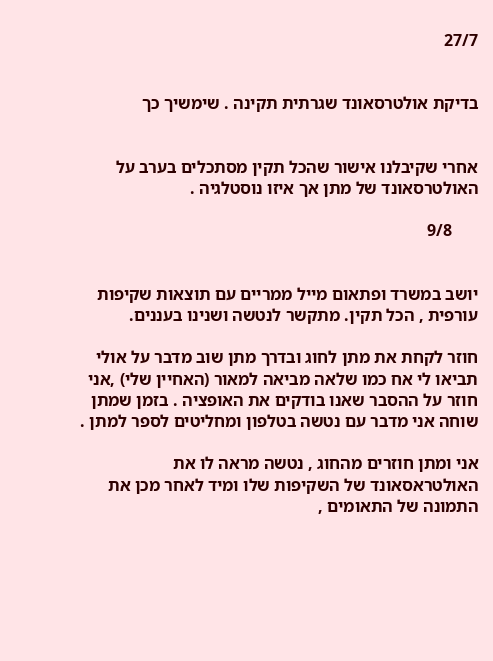27/7


בדיקת אולטרסאונד שגרתית תקינה . שימשיך כך


אחרי שקיבלנו אישור שהכל תקין מסתכלים בערב על האולטרסאונד של מתן אך איזו נוסטלגיה .

      9/8


יושב במשרד ופתאום מייל ממריים עם תוצאות שקיפות עורפית , הכל תקין. מתקשר לנטשה ושנינו בעננים.

חוזר לקחת את מתן לחוג ובדרך מתן שוב מדבר על אולי תביאו לי אח כמו שלאה מביאה למאור (האחיין שלי) ,אני חוזר על ההסבר שאנו בודקים את האופציה . בזמן שמתן שוחה אני מדבר עם נטשה בטלפון ומחליטים לספר למתן .

אני ומתן חוזרים מהחוג , נטשה מראה לו את האולטראסאונד של השקיפות שלו ומיד לאחר מכן את התמונה של התאומים ,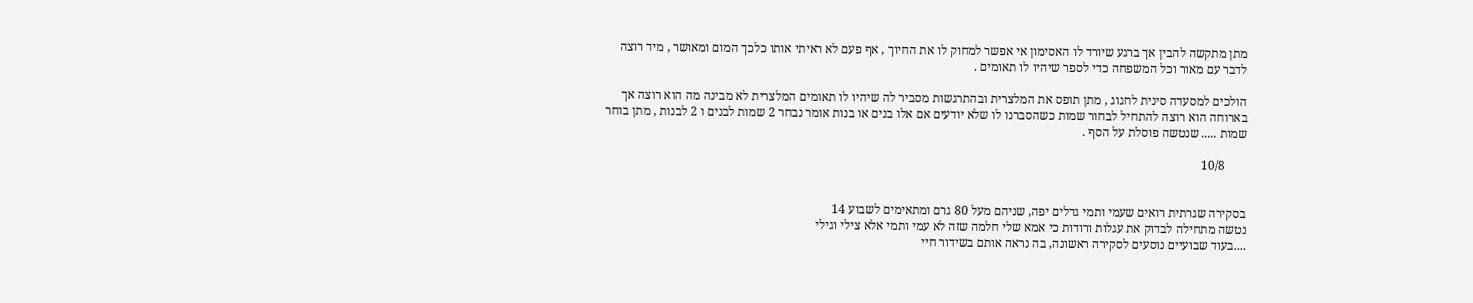מתן מתקשה להבין אך ברגע שיורד לו האסימון אי אפשר למחוק לו את החיוך , אף פעם לא ראיתי אותו כלכך המום ומאושר , מיד רוצה לדבר עם מאור וכל המשפחה כדי לספר שיהיו לו תאומים .

הולכים למסעדה סינית לחגוג , מתן תופס את המלצרית ובהתרגשות מסביר לה שיהיו לו תאומים המלצרית לא מבינה מה הוא רוצה אך בארוחה הוא רוצה להתחיל לבחור שמות כשהסברנו לו שלא יודעים אם אלו בנים או בנות אומר נבחר 2 שמות לבנים ו 2 לבנות , מתן בוחר שמות ..... שנטשה פוסלת על הסף .

       10/8


בסקירה שגרתית רואים שעמי ותמי גדלים יפה, שניהם מעל 80 גרם ומתאימים לשבוע 14
נטשה מתחילה לבדוק את עגלות ורודות כי אמא שלי חלמה שזה לא עמי ותמי אלא צילי וגילי
....בעוד שבועיים נוסעים לסקירה ראשונה, בה נראה אותם בשידור חיי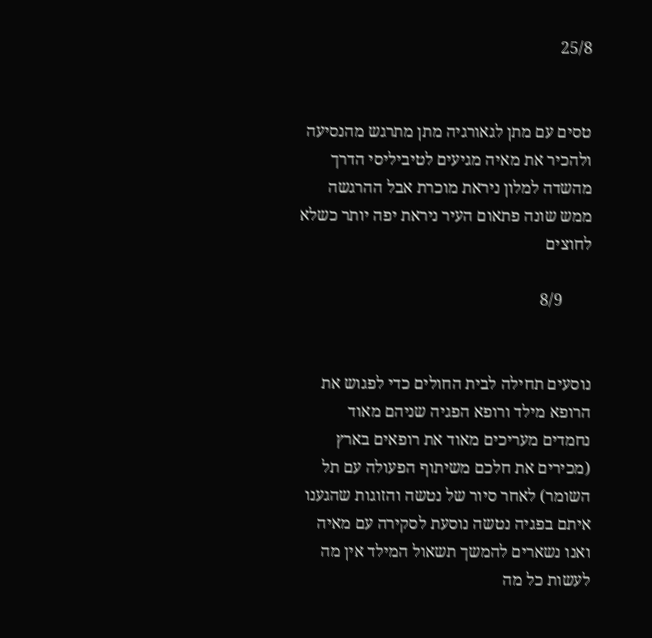25/8


טסים עם מתן לגאורגיה מתן מתרגש מהנסיעה ולהכיר את מאיה מגיעים לטיביליסי הדרך מהשדה למלון ניראת מוכרת אבל ההרגשה ממש שונה פתאום העיר ניראת יפה יותר כשלא לחוצים

       8/9


נוסעים תחילה לבית החולים כדי לפגוש את הרופא מילד ורופא הפגיה שניהם מאוד נחמדים מעריכים מאוד את רופאים בארץ (מכירים את חלכם משיתוף הפעולה עם תל השומר) לאחר סיור של נטשה והזוגות שהגענו איתם בפגיה נטשה נוסעת לסקירה עם מאיה ואנו נשארים להמשך תשאול המילד אין מה לעשות כל מה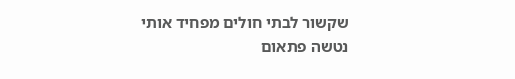שקשור לבתי חולים מפחיד אותי
נטשה פתאום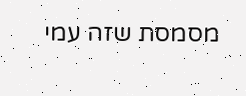מסמסת שזה עמי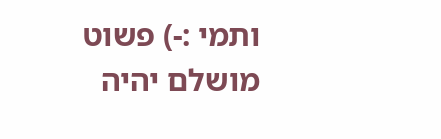ותמי :-) פשוט מושלם יהיה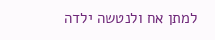למתן אח ולנטשה ילדה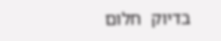בדיוק  חלום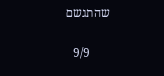שהתגשם

      9/9